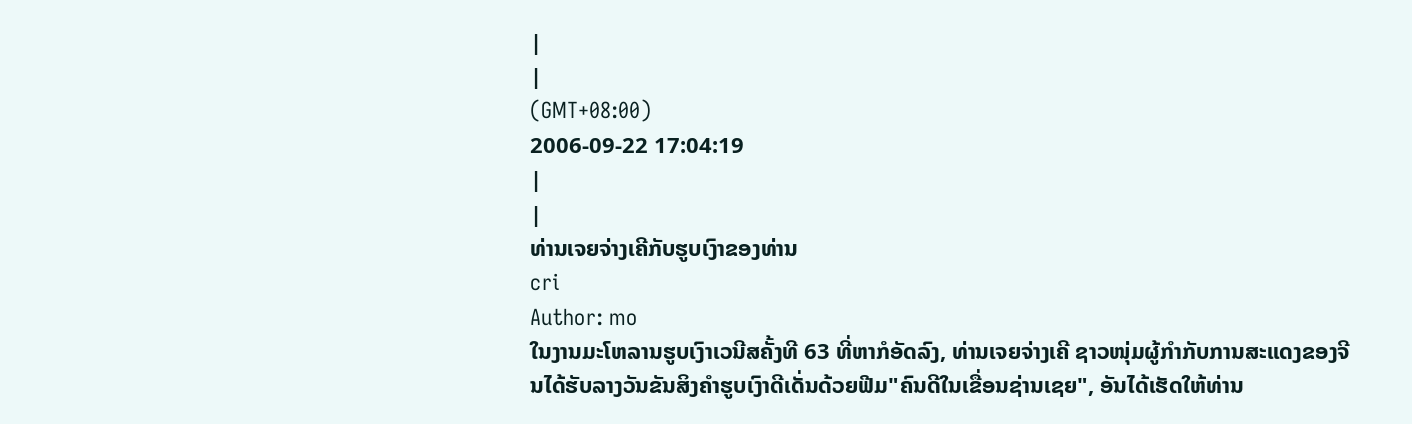|
|
(GMT+08:00)
2006-09-22 17:04:19
|
|
ທ່ານເຈຍຈ່າງເຄີກັບຮູບເງົາຂອງທ່ານ
cri
Author: mo
ໃນງານມະໂຫລານຮູບເງົາເວນີສຄັ້ງທີ 63 ທີ່ຫາກໍອັດລົງ, ທ່ານເຈຍຈ່າງເຄີ ຊາວໜຸ່ມຜູ້ກຳກັບການສະແດງຂອງຈີນໄດ້ຮັບລາງວັນຂັນສິງຄຳຮູບເງົາດີເດັ່ນດ້ວຍຟີມ"ຄົນດີໃນເຂື່ອນຊ່ານເຊຍ", ອັນໄດ້ເຮັດໃຫ້ທ່ານ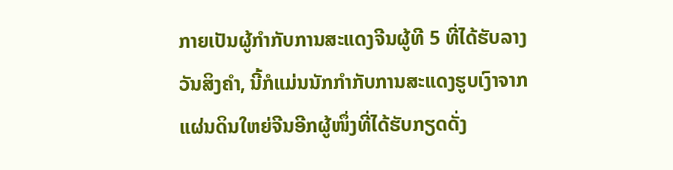ກາຍເປັນຜູ້ກຳກັບການສະແດງຈີນຜູ້ທີ 5 ທີ່ໄດ້ຮັບລາງວັນສິງຄຳ, ນີ້ກໍແມ່ນນັກກຳກັບການສະແດງຮູບເງົາຈາກແຜ່ນດິນໃຫຍ່ຈີນອີກຜູ້ໜຶ່ງທີ່ໄດ້ຮັບກຽດດັ່ງ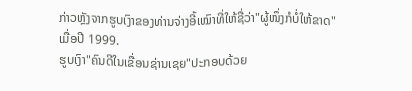ກ່າວຫຼັງຈາກຮູບເງົາຂອງທ່ານຈ່າງອີ້ເໝົາທີ່ໃຫ້ຊື່ວ່າ"ຜູ້ໜຶ່ງກໍບໍ່ໃຫ້ຂາດ"ເມື່ອປີ 1999.
ຮູບເງົາ"ຄົນດີໃນເຂື່ອນຊ່ານເຊຍ"ປະກອບດ້ວຍ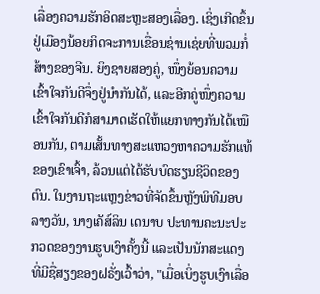ເລື່ອງຄວາມຮັກອິດສະຫຼະສອງເລື່ອງ. ເຊິ່ງເກີດຂຶ້ນຢູ່ເມືອງນ້ອຍກິດຈະການເຂື່ອນຊ່ານເຊ່ຍທີ່ພວມກໍ່ສ້າງຂອງຈີນ. ຍິງຊາຍສອງຄູ່, ໜຶ່ງຍ້ອນຄວາມເຂົ້າໃຈກັນດີຈຶ່ງຢູ່ນຳກັນໄດ້, ແລະອີກຄູ່ໜຶ່ງຄວາມເຂົ້າໃຈກັນດີກໍສາມາດເຮັດໃຫ້ແຍກທາງກັນໄດ້ເໝືອນກັນ, ຕາມເສັ້ນທາງສະແຫວງຫາຄວາມຮັກແທ້ຂອງເຂົາເຈົ້າ, ລ້ວນແຕ່ໄດ້ຮັບບົດຮຽນຊີວິດຂອງຕົນ. ໃນງານຖະແຫຼງຂ່າວທີ່ຈັດຂຶ້ນຫຼັງພິທີມອບລາງວັນ, ນາງເຄັສ໌ລິນ ເດນາບ ປະທານຄະນະປະກວດຂອງງານຮູບເງົາຄັ້ງນີ້ ແລະເປັນນັກສະແດງທີ່ມີຊື່ສຽງຂອງຝຣັ່ງເວົ້າວ່າ, "ເມື່ອເບິ່ງຮູບເງົາເລື່ອ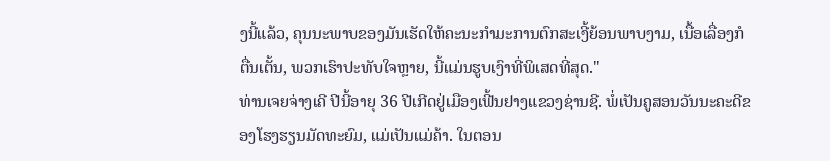ງນີ້ແລ້ວ, ຄຸນນະພາບຂອງມັນເຮັດໃຫ້ຄະນະກຳມະການຕົກສະເງີ້ຍ້ອນພາບງາມ, ເນື້ອເລື່ອງກໍຕື່ນເຕັ້ນ, ພວກເຮົາປະທັບໃຈຫຼາຍ, ນີ້ແມ່ນຮູບເງົາທີ່ພິເສດທີ່ສຸດ."
ທ່ານເຈຍຈ່າງເຄີ ປີນີ້ອາຍຸ 36 ປີເກີດຢູ່ເມືອງເຟີ້ນຢາງແຂວງຊ່ານຊີ. ພໍ່ເປັນຄູສອນວັນນະຄະດີຂອງໂຮງຮຽນມັດທະຍົມ, ແມ່ເປັນແມ່ຄ້າ. ໃນຕອນ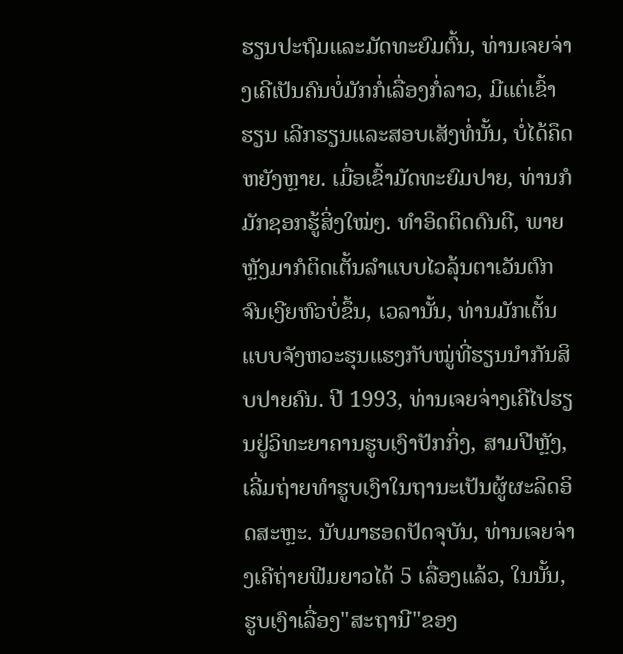ຮຽນປະຖົມແລະມັດທະຍົມຕົ້ນ, ທ່ານເຈຍຈ່າງເຄີເປັນຄົນບໍ່ມັກກໍ່ເລື່ອງກໍ່ລາວ, ມີແຕ່ເຂົ້າຮຽນ ເລີກຮຽນແລະສອບເສັງທໍ່ນັ້ນ, ບໍ່ໄດ້ຄຶດຫຍັງຫຼາຍ. ເມື່ອເຂົ້າມັດທະຍົມປາຍ, ທ່ານກໍມັກຊອກຮູ້ສິ່ງໃໝ່ໆ. ທຳອິດຕິດດົນຕີ, ພາຍຫຼັງມາກໍຕິດເຕັ້ນລຳແບບໄວລຸ້ນຕາເວັນຕົກຈົນເງີຍຫົວບໍ່ຂຶ້ນ, ເວລານັ້ນ, ທ່ານມັກເຕັ້ນແບບຈັງຫວະຮຸນແຮງກັບໝູ່ທີ່ຮຽນນຳກັນສິບປາຍຄົນ. ປີ 1993, ທ່ານເຈຍຈ່າງເຄີໄປຮຽນຢູ່ວິທະຍາຄານຮູບເງົາປັກກິ່ງ, ສາມປີຫຼັງ, ເລີ່ມຖ່າຍທຳຮູບເງົາໃນຖານະເປັນຜູ້ຜະລິດອິດສະຫຼະ. ນັບມາຮອດປັດຈຸບັນ, ທ່ານເຈຍຈ່າງເຄີຖ່າຍຟີມຍາວໄດ້ 5 ເລື່ອງແລ້ວ, ໃນນັ້ນ, ຮູບເງົາເລື່ອງ"ສະຖານີ"ຂອງ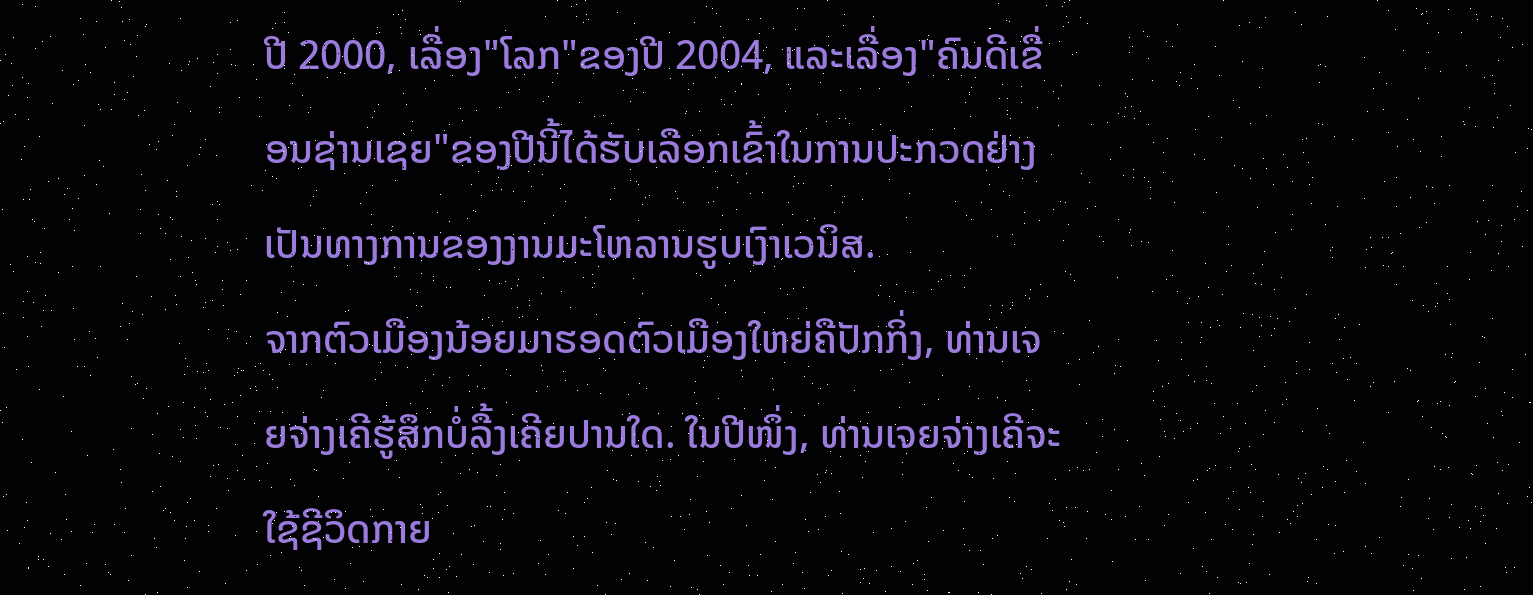ປີ 2000, ເລື່ອງ"ໂລກ"ຂອງປີ 2004, ແລະເລື່ອງ"ຄົນດີເຂື່ອນຊ່ານເຊຍ"ຂອງປີນີ້ໄດ້ຮັບເລືອກເຂົ້າໃນການປະກວດຢ່າງເປັນທາງການຂອງງານມະໂຫລານຮູບເງົາເວນິສ.
ຈາກຕົວເມືອງນ້ອຍມາຮອດຕົວເມືອງໃຫຍ່ຄືປັກກິ່ງ, ທ່ານເຈຍຈ່າງເຄີຮູ້ສຶກບໍ່ລື້ງເຄີຍປານໃດ. ໃນປີໜຶ່ງ, ທ່ານເຈຍຈ່າງເຄີຈະໃຊ້ຊີວິດກາຍ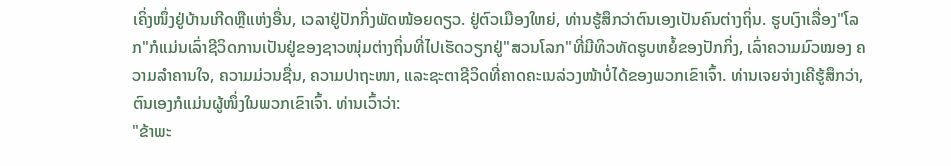ເຄິ່ງໜຶ່ງຢູ່ບ້ານເກີດຫຼືແຫ່ງອື່ນ, ເວລາຢູ່ປັກກິ່ງພັດໜ້ອຍດຽວ. ຢູ່ຕົວເມືອງໃຫຍ່, ທ່ານຮູ້ສຶກວ່າຕົນເອງເປັນຄົນຕ່າງຖິ່ນ. ຮູບເງົາເລື່ອງ"ໂລກ"ກໍແມ່ນເລົ່າຊີວິດການເປັນຢູ່ຂອງຊາວໜຸ່ມຕ່າງຖິ່ນທີ່ໄປເຮັດວຽກຢູ່"ສວນໂລກ"ທີ່ມີທິວທັດຮູບຫຍໍ້ຂອງປັກກິ່ງ, ເລົ່າຄວາມມົວໝອງ ຄວາມລຳຄານໃຈ, ຄວາມມ່ວນຊື່ນ, ຄວາມປາຖະໜາ, ແລະຊະຕາຊີວິດທີ່ຄາດຄະເນລ່ວງໜ້າບໍ່ໄດ້ຂອງພວກເຂົາເຈົ້າ. ທ່ານເຈຍຈ່າງເຄີຮູ້ສຶກວ່າ, ຕົນເອງກໍແມ່ນຜູ້ໜຶ່ງໃນພວກເຂົາເຈົ້າ. ທ່ານເວົ້າວ່າ:
"ຂ້າພະ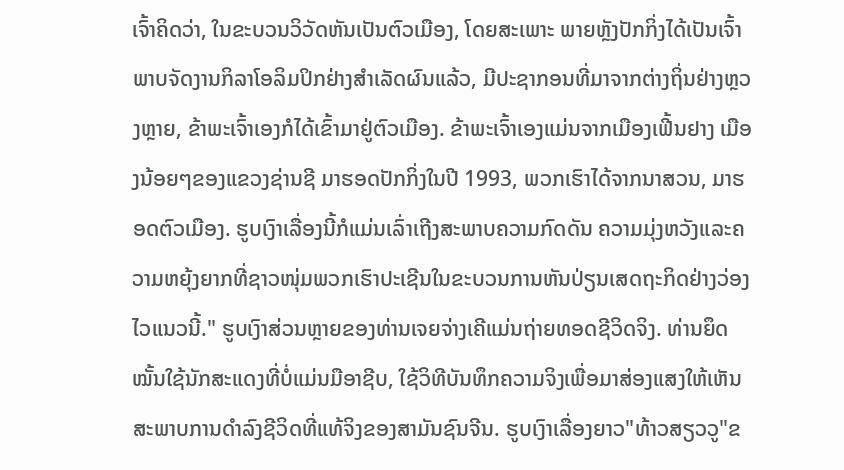ເຈົ້າຄິດວ່າ, ໃນຂະບວນວິວັດຫັນເປັນຕົວເມືອງ, ໂດຍສະເພາະ ພາຍຫຼັງປັກກິ່ງໄດ້ເປັນເຈົ້າພາບຈັດງານກິລາໂອລິມປິກຢ່າງສຳເລັດຜົນແລ້ວ, ມີປະຊາກອນທີ່ມາຈາກຕ່າງຖິ່ນຢ່າງຫຼວງຫຼາຍ, ຂ້າພະເຈົ້າເອງກໍໄດ້ເຂົ້າມາຢູ່ຕົວເມືອງ. ຂ້າພະເຈົ້າເອງແມ່ນຈາກເມືອງເຟີ້ນຢາງ ເມືອງນ້ອຍໆຂອງແຂວງຊ່ານຊີ ມາຮອດປັກກິ່ງໃນປີ 1993, ພວກເຮົາໄດ້ຈາກນາສວນ, ມາຮອດຕົວເມືອງ. ຮູບເງົາເລື່ອງນີ້ກໍແມ່ນເລົ່າເຖີງສະພາບຄວາມກົດດັນ ຄວາມມຸ່ງຫວັງແລະຄວາມຫຍຸ້ງຍາກທີ່ຊາວໜຸ່ມພວກເຮົາປະເຊີນໃນຂະບວນການຫັນປ່ຽນເສດຖະກິດຢ່າງວ່ອງໄວແນວນີ້." ຮູບເງົາສ່ວນຫຼາຍຂອງທ່ານເຈຍຈ່າງເຄີແມ່ນຖ່າຍທອດຊີວິດຈິງ. ທ່ານຍຶດໝັ້ນໃຊ້ນັກສະແດງທີ່ບໍ່ແມ່ນມືອາຊີບ, ໃຊ້ວິທີບັນທຶກຄວາມຈິງເພື່ອມາສ່ອງແສງໃຫ້ເຫັນສະພາບການດຳລົງຊີວິດທີ່ແທ້ຈິງຂອງສາມັນຊົນຈີນ. ຮູບເງົາເລື່ອງຍາວ"ທ້າວສຽວວູ"ຂ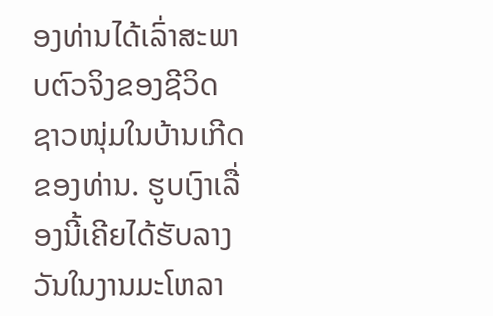ອງທ່ານໄດ້ເລົ່າສະພາບຕົວຈິງຂອງຊີວິດຊາວໜຸ່ມໃນບ້ານເກີດຂອງທ່ານ. ຮູບເງົາເລື່ອງນີ້ເຄີຍໄດ້ຮັບລາງວັນໃນງານມະໂຫລາ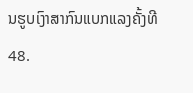ນຮູບເງົາສາກົນແບກແລງຄັ້ງທີ 48.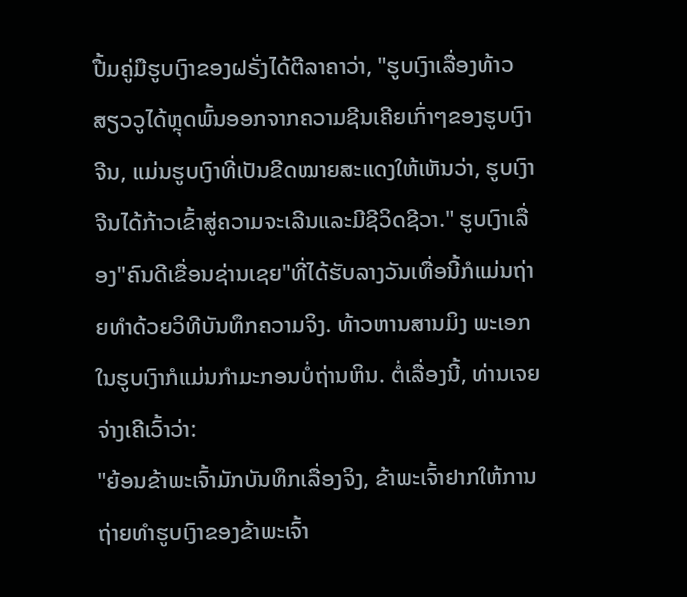ປື້ມຄູ່ມືຮູບເງົາຂອງຝຣັ່ງໄດ້ຕີລາຄາວ່າ, "ຮູບເງົາເລື່ອງທ້າວສຽວວູໄດ້ຫຼຸດພົ້ນອອກຈາກຄວາມຊີນເຄີຍເກົ່າໆຂອງຮູບເງົາຈີນ, ແມ່ນຮູບເງົາທີ່ເປັນຂີດໝາຍສະແດງໃຫ້ເຫັນວ່າ, ຮູບເງົາຈີນໄດ້ກ້າວເຂົ້າສູ່ຄວາມຈະເລີນແລະມີຊີວິດຊີວາ." ຮູບເງົາເລື່ອງ"ຄົນດີເຂື່ອນຊ່ານເຊຍ"ທີ່ໄດ້ຮັບລາງວັນເທື່ອນີ້ກໍແມ່ນຖ່າຍທຳດ້ວຍວິທີບັນທຶກຄວາມຈິງ. ທ້າວຫານສານມິງ ພະເອກໃນຮູບເງົາກໍແມ່ນກຳມະກອນບໍ່ຖ່ານຫິນ. ຕໍ່ເລື່ອງນີ້, ທ່ານເຈຍຈ່າງເຄີເວົ້າວ່າ:
"ຍ້ອນຂ້າພະເຈົ້າມັກບັນທຶກເລື່ອງຈິງ, ຂ້າພະເຈົ້າຢາກໃຫ້ການຖ່າຍທຳຮູບເງົາຂອງຂ້າພະເຈົ້າ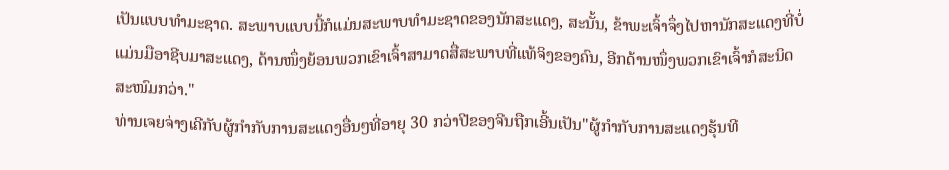ເປັນແບບທຳມະຊາດ. ສະພາບແບບນີ້ກໍແມ່ນສະພາບທຳມະຊາດຂອງນັກສະແດງ, ສະນັ້ນ, ຂ້າພະເຈົ້າຈຶ່ງໄປຫານັກສະແດງທີ່ບໍ່ແມ່ນມືອາຊີບມາສະແດງ, ດ້ານໜຶ່ງຍ້ອນພວກເຂົາເຈົ້າສາມາດສື່ສະພາບທີ່ແທ້ຈິງຂອງຄົນ, ອີກດ້ານໜຶ່ງພວກເຂົາເຈົ້າກໍສະນິດສະໜົມກວ່າ."
ທ່ານເຈຍຈ່າງເຄີກັບຜູ້ກຳກັບການສະແດງອື່ນໆທີ່ອາຍຸ 30 ກວ່າປີຂອງຈີນຖືກເອີ້ນເປັນ"ຜູ້ກຳກັບການສະແດງຮຸ້ນທີ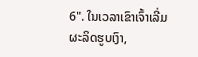6". ໃນເວລາເຂົາເຈົ້າເລີ່ມຜະລິດຮູບເງົາ,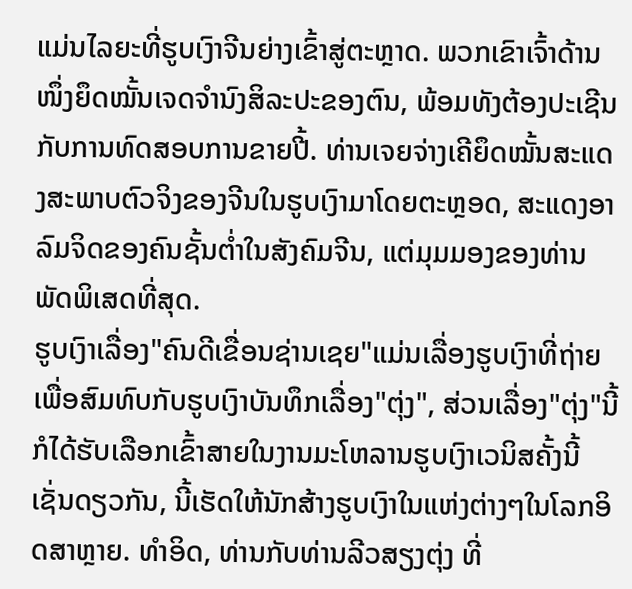ແມ່ນໄລຍະທີ່ຮູບເງົາຈີນຍ່າງເຂົ້າສູ່ຕະຫຼາດ. ພວກເຂົາເຈົ້າດ້ານໜຶ່ງຍຶດໝັ້ນເຈດຈຳນົງສິລະປະຂອງຕົນ, ພ້ອມທັງຕ້ອງປະເຊີນກັບການທົດສອບການຂາຍປີ້. ທ່ານເຈຍຈ່າງເຄີຍຶດໝັ້ນສະແດງສະພາບຕົວຈິງຂອງຈີນໃນຮູບເງົາມາໂດຍຕະຫຼອດ, ສະແດງອາລົມຈິດຂອງຄົນຊັ້ນຕ່ຳໃນສັງຄົມຈີນ, ແຕ່ມຸມມອງຂອງທ່ານພັດພິເສດທີ່ສຸດ.
ຮູບເງົາເລື່ອງ"ຄົນດີເຂື່ອນຊ່ານເຊຍ"ແມ່ນເລື່ອງຮູບເງົາທີ່ຖ່າຍເພື່ອສົມທົບກັບຮູບເງົາບັນທຶກເລື່ອງ"ຕຸ່ງ", ສ່ວນເລື່ອງ"ຕຸ່ງ"ນີ້ກໍໄດ້ຮັບເລືອກເຂົ້າສາຍໃນງານມະໂຫລານຮູບເງົາເວນິສຄັ້ງນີ້ເຊັ່ນດຽວກັນ, ນີ້ເຮັດໃຫ້ນັກສ້າງຮູບເງົາໃນແຫ່ງຕ່າງໆໃນໂລກອິດສາຫຼາຍ. ທຳອິດ, ທ່ານກັບທ່ານລີວສຽງຕຸ່ງ ທີ່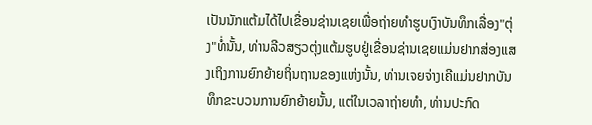ເປັນນັກແຕ້ມໄດ້ໄປເຂື່ອນຊ່ານເຊຍເພື່ອຖ່າຍທຳຮູບເງົາບັນທຶກເລື່ອງ"ຕຸ່ງ"ທໍ່ນັ້ນ, ທ່ານລີວສຽວຕຸ່ງແຕ້ມຮູບຢູ່ເຂື່ອນຊ່ານເຊຍແມ່ນຢາກສ່ອງແສງເຖິງການຍົກຍ້າຍຖິ່ນຖານຂອງແຫ່ງນັ້ນ, ທ່ານເຈຍຈ່າງເຄີແມ່ນຢາກບັນທຶກຂະບວນການຍົກຍ້າຍນັ້ນ, ແຕ່ໃນເວລາຖ່າຍທຳ, ທ່ານປະກົດ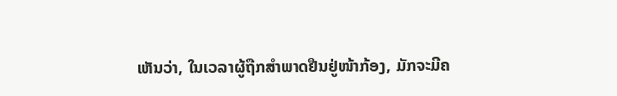ເຫັນວ່າ, ໃນເວລາຜູ້ຖືກສຳພາດຢືນຢູ່ໜ້າກ້ອງ, ມັກຈະມີຄ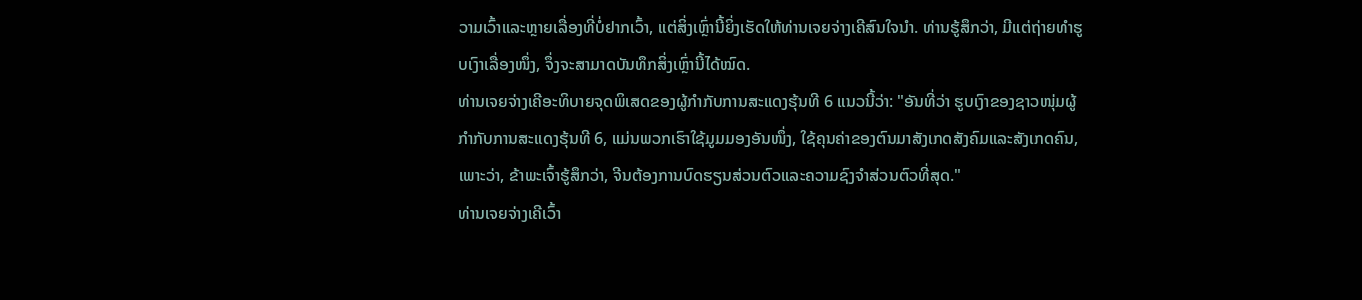ວາມເວົ້າແລະຫຼາຍເລື່ອງທີ່ບໍ່ຢາກເວົ້າ, ແຕ່ສິ່ງເຫຼົ່ານີ້ຍິ່ງເຮັດໃຫ້ທ່ານເຈຍຈ່າງເຄີສົນໃຈນຳ. ທ່ານຮູ້ສຶກວ່າ, ມີແຕ່ຖ່າຍທຳຮູບເງົາເລື່ອງໜຶ່ງ, ຈຶ່ງຈະສາມາດບັນທຶກສິ່ງເຫຼົ່ານີ້ໄດ້ໝົດ.
ທ່ານເຈຍຈ່າງເຄີອະທິບາຍຈຸດພິເສດຂອງຜູ້ກຳກັບການສະແດງຮຸ້ນທີ 6 ແນວນີ້ວ່າ: "ອັນທີ່ວ່າ ຮູບເງົາຂອງຊາວໜຸ່ມຜູ້ກຳກັບການສະແດງຮຸ້ນທີ 6, ແມ່ນພວກເຮົາໃຊ້ມູມມອງອັນໜຶ່ງ, ໃຊ້ຄຸນຄ່າຂອງຕົນມາສັງເກດສັງຄົມແລະສັງເກດຄົນ, ເພາະວ່າ, ຂ້າພະເຈົ້າຮູ້ສຶກວ່າ, ຈີນຕ້ອງການບົດຮຽນສ່ວນຕົວແລະຄວາມຊົງຈຳສ່ວນຕົວທີ່ສຸດ."
ທ່ານເຈຍຈ່າງເຄີເວົ້າ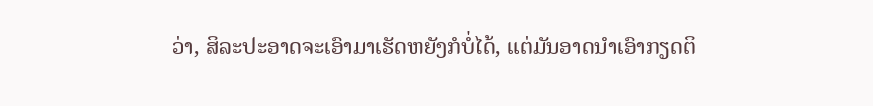ວ່າ, ສິລະປະອາດຈະເອົາມາເຮັດຫຍັງກໍບໍ່ໄດ້, ແຕ່ມັນອາດນຳເອົາກຽດຕິ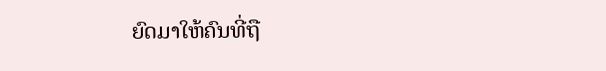ຍົດມາໃຫ້ຄົນທີ່ຖື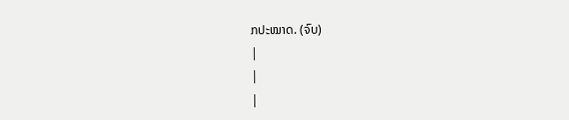ກປະໝາດ. (ຈົບ)
|
|
|